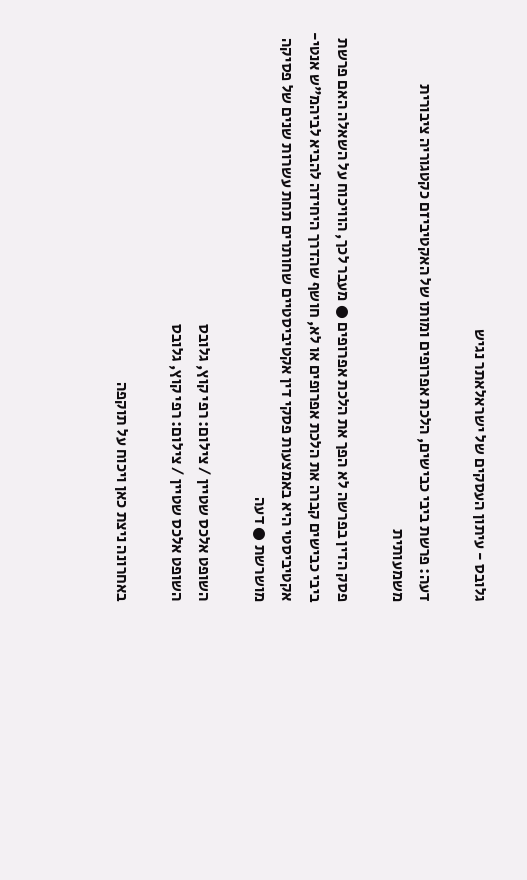גלובס - עיתון העסקים של ישראלאתר נגיש

דעה: פרשת ביבי כבישים, הלכת אפרופים ומותו של האקטיביזם כקטגוריה ציבורית משמעותית

פסק הדין בפרשה לא הפך את הלכת אפרופים ● מעבר לכך, הוויכוח על השאלה האם פרשת ביבי כבישים קברה את הלכת אפרופים או לא, חושף שהדרך היחידה להביא לביהמ"ש אנטי-אקטיביסטי היא באמצעות פסקי דין אקטיביסטיים שחותרים תחת עשרות שנים של פסיקה מושרשת ● דעה

השופט אלכס שטיין / צילום: רפי קוץ, גלובס
השופט אלכס שטיין / צילום: רפי קוץ, גלובס

באחרונה ניצת כאן ויכוח על תוקפה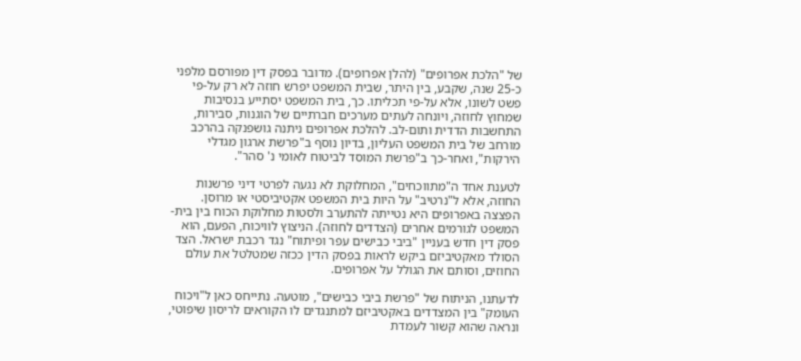של "הלכת אפרופים" (להלן אפרופים). מדובר בפסק דין מפורסם מלפני כ-25 שנה, שקבע, בין היתר, שבית המשפט יפרש חוזה לא רק על-פי פשט לשונו, אלא על-פי תכליתו. כך, בית המשפט יסתייע בנסיבות שמחוץ לחוזה, ויונחה לעתים מערכים חברתיים של הוגנות, סבירות, התחשבות הדדית ותום-לב. להלכת אפרופים ניתנה גושפנקה בהרכב מורחב של בית המשפט העליון, בדיון נוסף ב"פרשת ארגון מגדלי הירקות", ואחר-כך ב"פרשת המוסד לביטוח לאומי נ' סהר".

לטענת אחד ה"מתווכחים", המחלוקת לא נגעה לפרטי דיני פרשנות החוזה, אלא ל"נרטיב" על היות בית המשפט אקטיביסטי או מרוסן. הפצצה באפרופים היא נטייתה להתערב ולסטות מחלוקת הכוח בין בית-המשפט לגורמים אחרים (הצדדים לחוזה). הניצוץ לוויכוח, הפעם, הוא פסק דין חדש בעניין "ביבי כבישים עפר ופיתוח" נגד רכבת ישראל. הצד הסולד מאקטיביזם ביקש לראות בפסק הדין ככזה שמטלטל את עולם החוזים, וסותם את הגולל על אפרופים.

לדעתנו, הניתוח של "פרשת ביבי כבישים", מוטעה. נתייחס כאן ל"ויכוח העומק" בין המצדדים באקטיביזם למתנגדים לו הקוראים לריסון שיפוטי, ונראה שהוא קשור לעמדת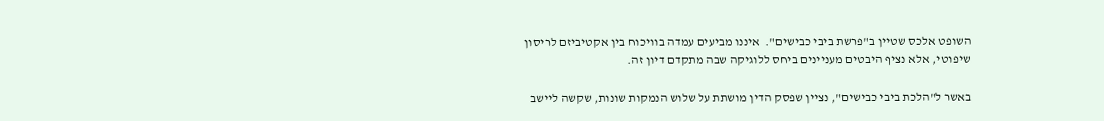השופט אלכס שטיין ב"פרשת ביבי כבישים".  איננו מביעים עמדה בוויכוח בין אקטיביזם לריסון שיפוטי, אלא נציף היבטים מעניינים ביחס ללוגיקה שבה מתקדם דיון זה.

באשר ל"הלכת ביבי כבישים", נציין שפסק הדין מושתת על שלוש הנמקות שונות, שקשה ליישב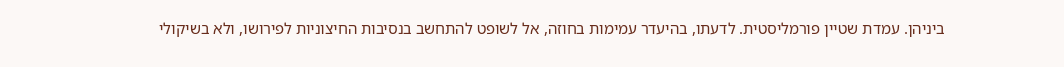ביניהן. עמדת שטיין פורמליסטית. לדעתו, בהיעדר עמימות בחוזה, אל לשופט להתחשב בנסיבות החיצוניות לפירושו, ולא בשיקולי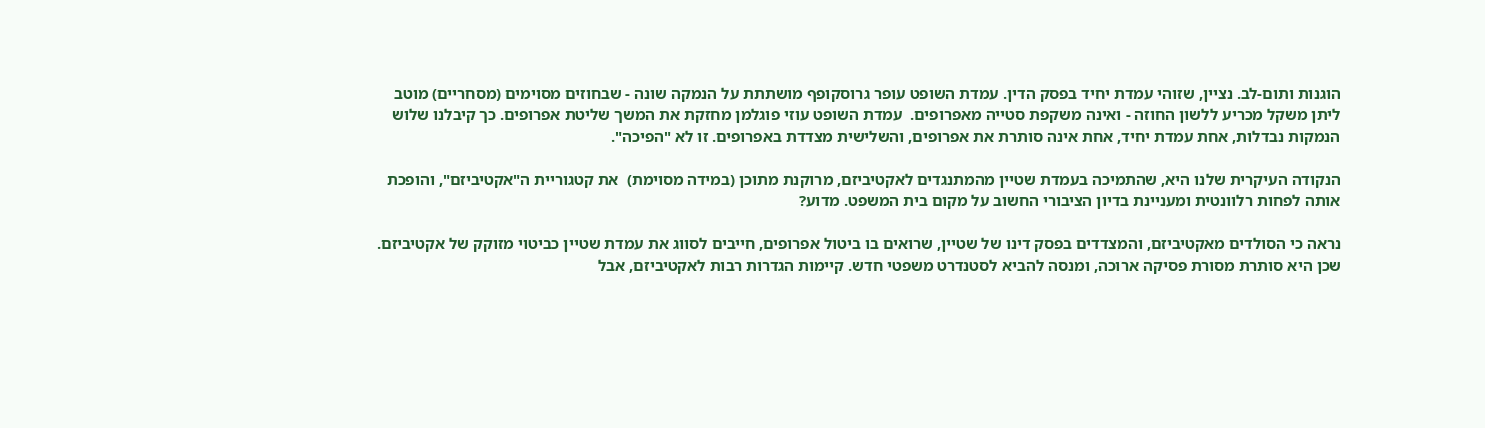הוגנות ותום-לב. נציין, שזוהי עמדת יחיד בפסק הדין. עמדת השופט עופר גרוסקופף מושתתת על הנמקה שונה - שבחוזים מסוימים (מסחריים) מוטב ליתן משקל מכריע ללשון החוזה - ואינה משקפת סטייה מאפרופים.  עמדת השופט עוזי פוגלמן מחזקת את המשך שליטת אפרופים. כך קיבלנו שלוש הנמקות נבדלות, אחת עמדת יחיד, אחת אינה סותרת את אפרופים, והשלישית מצדדת באפרופים. זו לא "הפיכה".

הנקודה העיקרית שלנו היא, שהתמיכה בעמדת שטיין מהמתנגדים לאקטיביזם, מרוקנת מתוכן (במידה מסוימת)  את קטגוריית ה"אקטיביזם", והופכת אותה לפחות רלוונטית ומעניינת בדיון הציבורי החשוב על מקום בית המשפט. מדוע?

נראה כי הסולדים מאקטיביזם, והמצדדים בפסק דינו של שטיין, שרואים בו ביטול אפרופים, חייבים לסווג את עמדת שטיין כביטוי מזוקק של אקטיביזם. שכן היא סותרת מסורת פסיקה ארוכה, ומנסה להביא לסטנדרט משפטי חדש. קיימות הגדרות רבות לאקטיביזם, אבל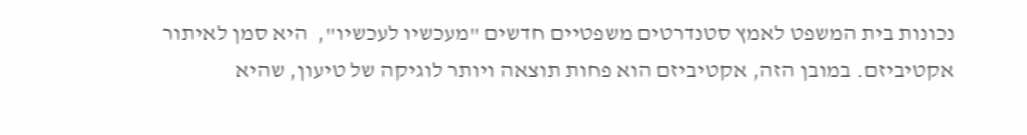נכונות בית המשפט לאמץ סטנדרטים משפטיים חדשים "מעכשיו לעכשיו",  היא סמן לאיתור אקטיביזם. במובן הזה, אקטיביזם הוא פחות תוצאה ויותר לוגיקה של טיעון, שהיא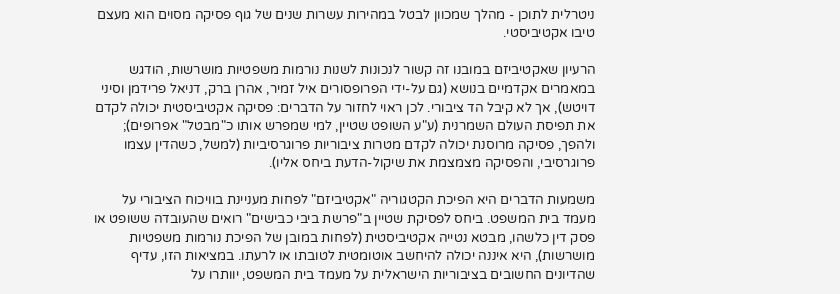ניטרלית לתוכן - מהלך שמכוון לבטל במהירות עשרות שנים של גוף פסיקה מסוים הוא מעצם טיבו אקטיביסטי.

הרעיון שאקטיביזם במובנו זה קשור לנכונות לשנות נורמות משפטיות מושרשות, הודגש במאמרים אקדמיים בנושא (גם על-ידי הפרופסורים איל זמיר, אהרן ברק, דניאל פרידמן וסיני דויטש), אך לא קיבל הד ציבורי. לכן ראוי לחזור על הדברים: פסיקה אקטיביסטית יכולה לקדם את תפיסת העולם השמרנית (ע"ע השופט שטיין, למי שמפרש אותו כ"מבטל" אפרופים); ולהפך, פסיקה מרוסנת יכולה לקדם מטרות ציבוריות פרוגרסיביות (למשל, כשהדין עצמו פרוגרסיבי, והפסיקה מצמצמת את שיקול-הדעת ביחס אליו).

משמעות הדברים היא הפיכת הקטגוריה "אקטיביזם" לפחות מעניינת בוויכוח הציבורי על מעמד בית המשפט. ביחס לפסיקת שטיין ב"פרשת ביבי כבישים" רואים שהעובדה ששופט או פסק דין כלשהו, מבטא נטייה אקטיביסטית (לפחות במובן של הפיכת נורמות משפטיות מושרשות), היא איננה יכולה להיחשב אוטומטית לטובתו או לרעתו. במציאות הזו, עדיף שהדיונים החשובים בציבוריות הישראלית על מעמד בית המשפט, יוותרו על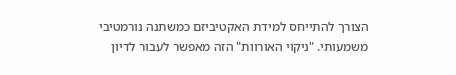הצורך להתייחס למידת האקטיביזם כמשתנה נורמטיבי משמעותי. "ניקוי האורוות" הזה מאפשר לעבור לדיון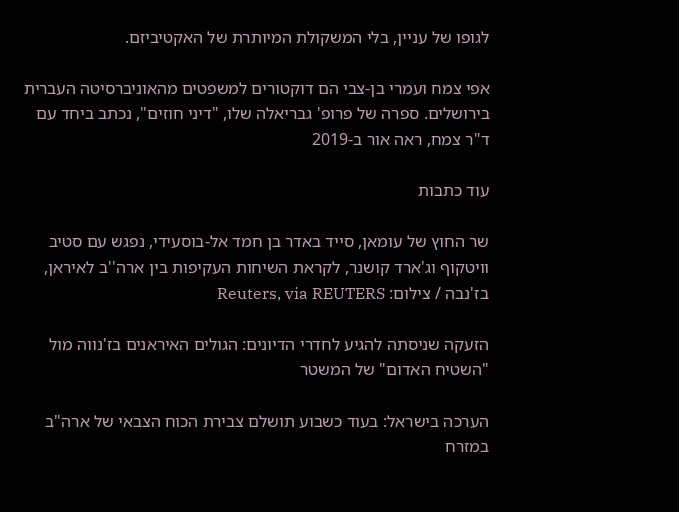לגופו של עניין, בלי המשקולת המיותרת של האקטיביזם.

אפי צמח ועמרי בן-צבי הם דוקטורים למשפטים מהאוניברסיטה העברית בירושלים. ספרה של פרופ' גבריאלה שלו, "דיני חוזים", נכתב ביחד עם ד"ר צמח, ראה אור ב-2019

עוד כתבות

שר החוץ של עומאן, סייד באדר בן חמד אל-בוסעידי, נפגש עם סטיב וויטקוף וג'ארד קושנר, לקראת השיחות העקיפות בין ארה''ב לאיראן, בז'נבה / צילום: Reuters, via REUTERS

הזעקה שניסתה להגיע לחדרי הדיונים: הגולים האיראנים בז'נווה מול "השטיח האדום" של המשטר

הערכה בישראל: בעוד כשבוע תושלם צבירת הכוח הצבאי של ארה"ב במזרח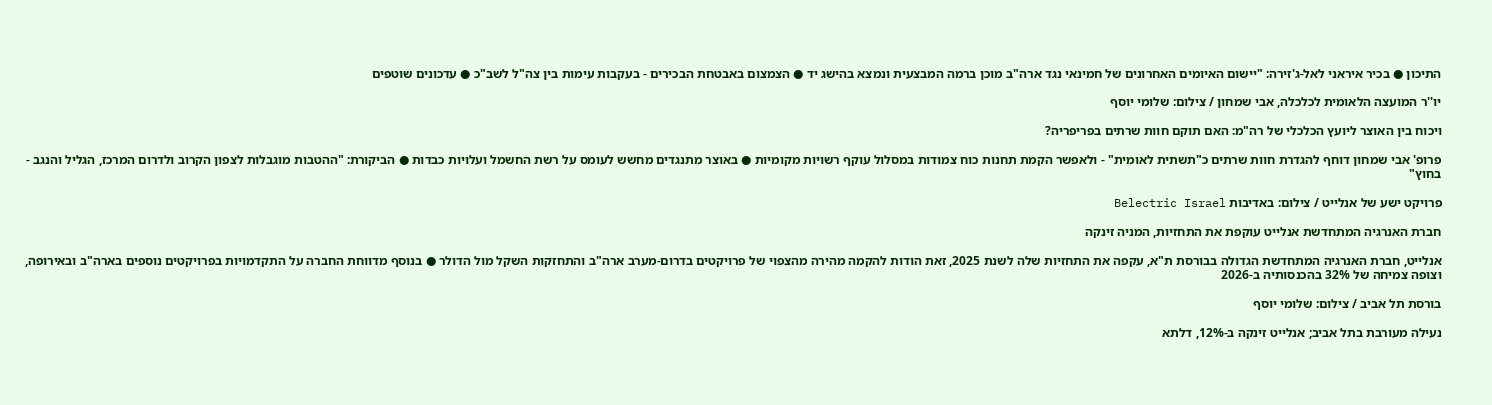התיכון ● בכיר איראני לאל-ג'זירה: "יישום האיומים האחרונים של חמינאי נגד ארה"ב מוכן ברמה המבצעית ונמצא בהישג יד ● הצמצום באבטחת הבכירים - בעקבות עימות בין צה"ל לשב"כ ● עדכונים שוטפים

יו''ר המועצה הלאומית לכלכלה, אבי שמחון / צילום: שלומי יוסף

ויכוח בין האוצר ליועץ הכלכלי של רה"מ: האם תוקם חוות שרתים בפריפריה?

פרופ' אבי שמחון דוחף להגדרת חוות שרתים כ"תשתית לאומית" - ולאפשר הקמת תחנות כוח צמודות במסלול עוקף רשויות מקומיות ● באוצר מתנגדים מחשש לעומס על רשת החשמל ועלויות כבדות ● הביקורת: "ההטבות מוגבלות לצפון הקרוב ולדרום המרכז, הגליל והנגב - בחוץ"

פרויקט ישע של אנלייט / צילום: באדיבות Belectric Israel

חברת האנרגיה המתחדשת אנלייט עוקפת את התחזיות, המניה זינקה

אנלייט, חברת האנרגיה המתחדשת הגדולה בבורסת ת"א, עקפה את התחזיות שלה לשנת 2025, זאת הודות להקמה מהירה מהצפוי של פרויקטים בדרום-מערב ארה"ב והתחזקות השקל מול הדולר ● בנוסף מדווחת החברה על התקדמויות בפרויקטים נוספים בארה"ב ובאירופה, וצופה צמיחה של 32% בהכנסותיה ב-2026

בורסת תל אביב / צילום: שלומי יוסף

נעילה מעורבת בתל אביב; אנלייט זינקה ב-12%, דלתא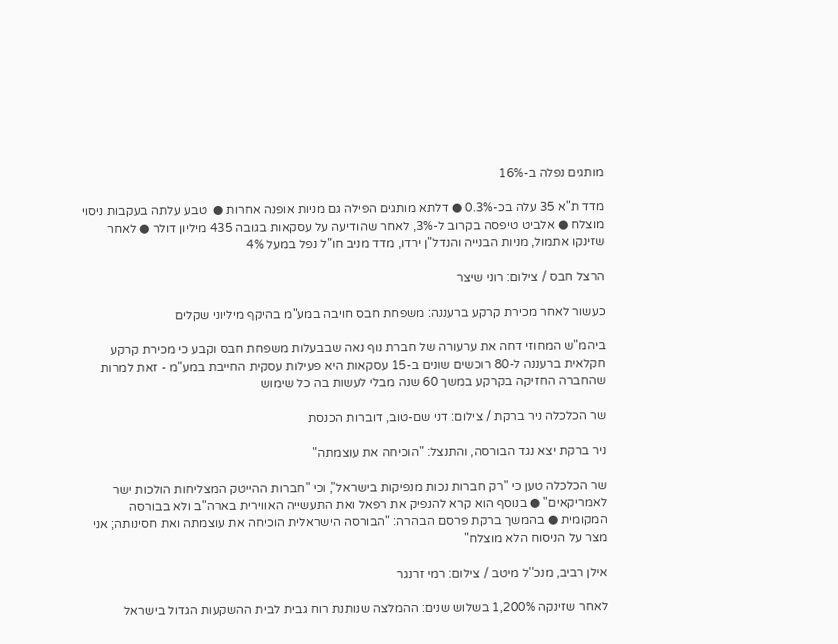מותגים נפלה ב-16%

מדד ת"א 35 עלה בכ-0.3% ● דלתא מותגים הפילה גם מניות אופנה אחרות ●  טבע עלתה בעקבות ניסוי מוצלח ● אלביט טיפסה בקרוב ל-3%, לאחר שהודיעה על עסקאות בגובה 435 מיליון דולר ● לאחר שזינקו אתמול, מניות הבנייה והנדל"ן ירדו, מדד מניב חו"ל נפל במעל 4%

הרצל חבס / צילום: רוני שיצר

כעשור לאחר מכירת קרקע ברעננה: משפחת חבס חויבה במע"מ בהיקף מיליוני שקלים

ביהמ"ש המחוזי דחה את ערעורה של חברת נוף נאה שבבעלות משפחת חבס וקבע כי מכירת קרקע חקלאית ברעננה ל-80 רוכשים שונים ב-15 עסקאות היא פעילות עסקית החייבת במע"מ - זאת למרות שהחברה החזיקה בקרקע במשך 60 שנה מבלי לעשות בה כל שימוש

שר הכלכלה ניר ברקת / צילום: דני שם-טוב, דוברות הכנסת

ניר ברקת יצא נגד הבורסה, והתנצל: "הוכיחה את עוצמתה"

שר הכלכלה טען כי "רק חברות נכות מנפיקות בישראל", וכי "חברות ההייטק המצליחות הולכות ישר לאמריקאים" ● בנוסף הוא קרא להנפיק את רפאל ואת התעשייה האווירית בארה"ב ולא בבורסה המקומית ● בהמשך ברקת פרסם הבהרה: "הבורסה הישראלית הוכיחה את עוצמתה ואת חסינותה; אני מצר על הניסוח הלא מוצלח"

אילן רביב, מנכ''ל מיטב / צילום: רמי זרנגר

לאחר שזינקה 1,200% בשלוש שנים: ההמלצה שנותנת רוח גבית לבית ההשקעות הגדול בישראל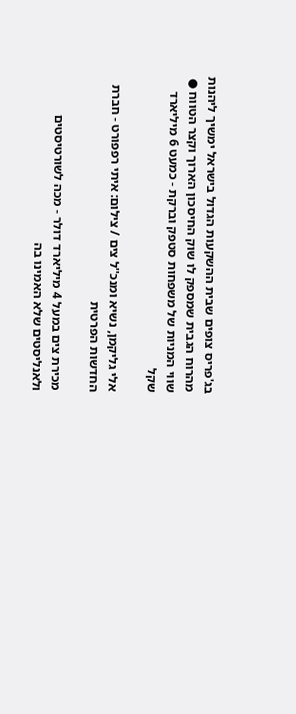בג'פריס צופים שבית ההשקעות הגדול בישראל ימשיך ליהנות מהרוח הגבית שמספק לו שוק החיסכון הארוך וקצר הטווח ● שווי המניות של משפחות סטפק וברקת - כמעט 6 מיליארד שקל

אלי גליקמן, נשיא ומנכ''ל צים / צילום: איתי רפפורט - חברת החדשות הפרטית

מכירת צים במעל 4 מיליארד דולר - מכה לשורטיסטים ולאנליסטים שלא האמינו בה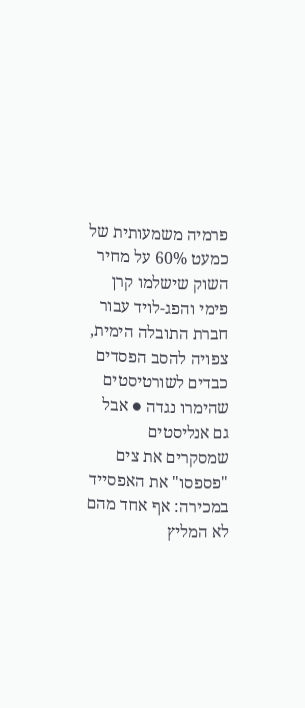פרמיה משמעותית של כמעט 60% על מחיר השוק שישלמו קרן פימי והפג-לויד עבור חברת התובלה הימית, צפויה להסב הפסדים כבדים לשורטיסטים שהימרו נגדה ● אבל גם אנליסטים שמסקרים את צים "פספסו" את האפסייד במכירה: אף אחד מהם לא המליץ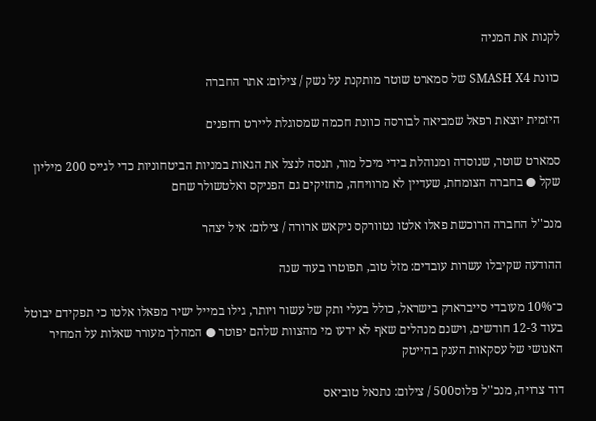לקנות את המניה

כוונת SMASH X4 של סמארט שוטר מותקנת על נשק / צילום: אתר החברה

היזמית יוצאת רפאל שמביאה לבורסה כוונת חכמה שמסוגלת ליירט רחפנים

סמארט שוטר, שנוסדה ומנוהלת בידי מיכל מור, תנסה לנצל את הגאות במניות הביטחוניות כדי לגייס 200 מיליון שקל ● בחברה הצומחת, שעדיין לא מרוויחה, מחזיקים גם הפניקס ואלטשולר שחם

מנכ''ל החברה הרוכשת פאלו אלטו נטוורקס ניקאש ארורה / צילום: איל יצהר

ההודעה שקיבלו עשרות עובדים: מזל טוב, תפוטרו בעוד שנה

כ־10% מעובדי סייברארק בישראל, כולל בעלי ותק של עשור ויותר, גילו במייל ישיר מפאלו אלטו כי תפקידם יבוטל בעוד 12-3 חודשים, וישנם מנהלים שאף לא ידעו מי מהצוות שלהם יפוטר ● המהלך מעורר שאלות על המחיר האנושי של עסקאות הענק בהייטק

דוד צרויה, מנכ''ל פלוס500 / צילום: נתנאל טוביאס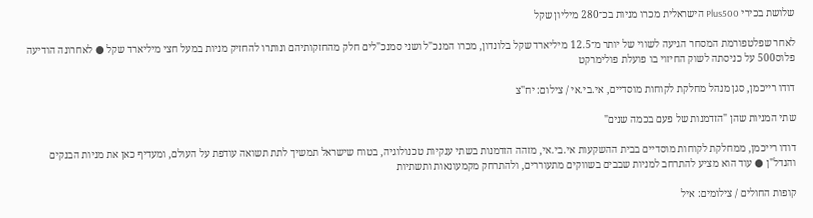שלושת בכירי Plus500 הישראלית מכרו מניות בכ־280 מיליון שקל

לאחר שפלטפורמת המסחר הגיעה לשווי של יותר מ־12.5 מיליארד שקל בלונדון, מכרו המנכ"ל ושני סמנכ"לים חלק מהחזקותיהם ונותרו להחזיק מניות במעל חצי מיליארד שקל ● לאחרונה הודיעה פלוס500 על כניסתה לשוק החיזוי בו פועלת פולימרקט

דודו רייכמן, סגן מנהל מחלקת לקוחות מוסדיים, אי.בי.אי / צילום: יח''צ

שתי המניות שהן "הזדמנות של פעם בכמה שנים"

דודו רייכמן, ממחלקת לקוחות מוסדיים בבית ההשקעות אי.בי.אי, מזהה הזדמנות בשתי ענקיות טכנולוגיה, בטוח שישראל תמשיך לתת תשואה עודפת על העולם, ומעדיף כאן את מניות הבנקים והנדל"ן ● עוד הוא מציע להתרחב למניות שבבים בשווקים מתעוררים, ולהתרחק מקמעונאות ותשתיות

קופות החולים / צילומים: איל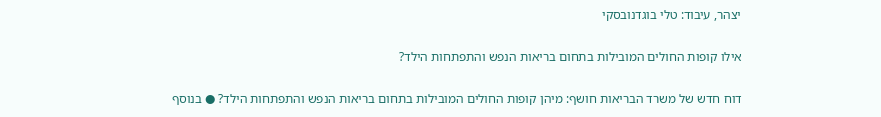יצהר, עיבוד: טלי בוגדנובסקי

אילו קופות החולים המובילות בתחום בריאות הנפש והתפתחות הילד?

דוח חדש של משרד הבריאות חושף: מיהן קופות החולים המובילות בתחום בריאות הנפש והתפתחות הילד? ● בנוסף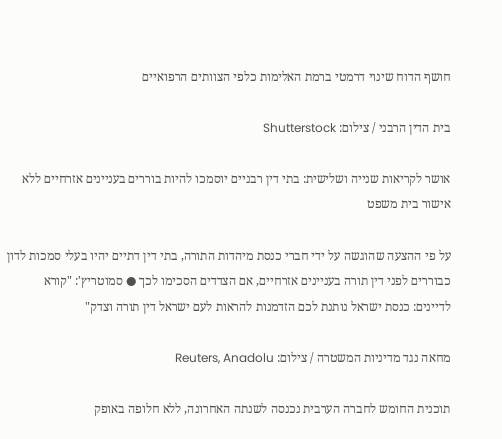חושף הדוח שינוי דרמטי ברמת האלימות כלפי הצוותים הרפואיים

בית הדין הרבני / צילום: Shutterstock

אושר לקריאות שנייה ושלישית: בתי דין רבניים יוסמכו להיות בוררים בעניינים אזרחיים ללא אישור בית משפט

על פי ההצעה שהוגשה על ידי חברי כנסת מיהדות התורה, בתי דין דתיים יהיו בעלי סמכות לדון כבוררים לפני דין תורה בעניינים אזרחיים, אם הצדדים הסכימו לכך ● סמוטריץ': "קורא לדיינים: כנסת ישראל נותנת לכם הזדמנות להראות לעם ישראל דין תורה וצדק"

מחאה נגד מדיניות המשטרה / צילום: Reuters, Anadolu

תוכנית החומש לחברה הערבית נכנסה לשנתה האחרונה, ללא חלופה באופק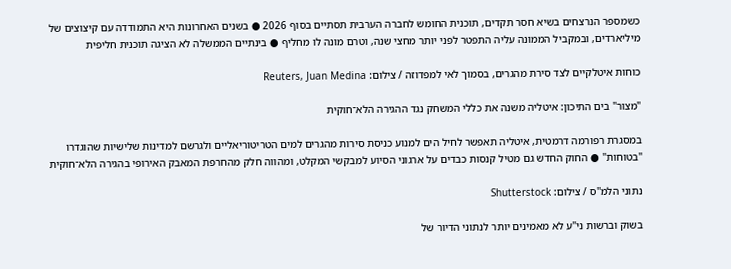כשמספר הנרצחים בשיא חסר תקדים, תוכנית החומש לחברה הערבית תסתיים בסוף 2026 ● בשנים האחרונות היא התמודדה עם קיצוצים של מיליארדים, ובמקביל הממונה עליה התפטר לפני יותר מחצי שנה, וטרם מונה לו מחליף ● בינתיים הממשלה לא הציגה תוכנית חליפית

כוחות איטלקיים לצד סירת מהגרים, בסמוך לאי למפדוזה / צילום: Reuters, Juan Medina

"מצור" בים התיכון: איטליה משנה את כללי המשחק נגד ההגירה הלא־חוקית

במסגרת רפורמה דרמטית, איטליה תאפשר לחיל הים למנוע כניסת סירות מהגרים למים הטריטוריאליים ולגרשם למדינות שלישיות שהוגדרו "בטוחות" ● החוק החדש גם מטיל קנסות כבדים על ארגוני הסיוע למבקשי המקלט, ומהווה חלק מהחרפת המאבק האירופי בהגירה הלא־חוקית

נתוני הלמ''ס / צילום: Shutterstock

בשוק וברשות ני"ע לא מאמינים יותר לנתוני הדיור של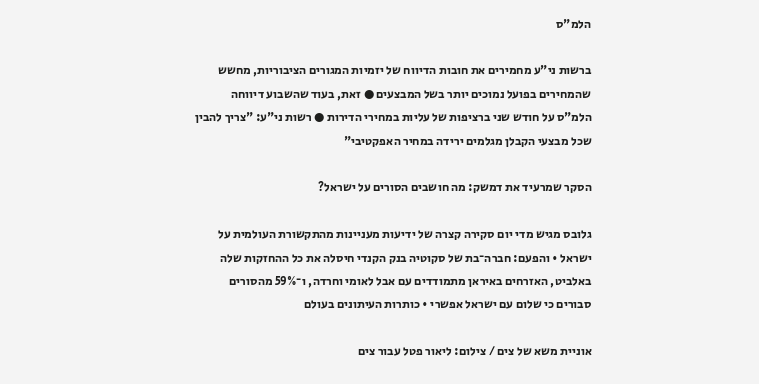הלמ"ס

ברשות ני"ע מחמירים את חובות הדיווח של יזמיות המגורים הציבוריות, מחשש שהמחירים בפועל נמוכים יותר בשל המבצעים ● זאת, בעוד שהשבוע דיווחה הלמ"ס על חודש שני ברציפות של עליות במחירי הדירות ● רשות ני"ע: "צריך להבין שכל מבצעי הקבלן מגלמים ירידה במחיר האפקטיבי"

הסקר שמרעיד את דמשק: מה חושבים הסורים על ישראל?

גלובס מגיש מדי יום סקירה קצרה של ידיעות מעניינות מהתקשורת העולמית על ישראל • והפעם: חברה־בת של סקוטיה בנק הקנדי חיסלה את כל ההחזקות שלה באלביט, האזרחים באיראן מתמודדים עם אבל לאומי וחרדה, ו־59% מהסורים סבורים כי שלום עם ישראל אפשרי • כותרות העיתונים בעולם

אוניית משא של צים / צילום: ליאור פטל עבור צים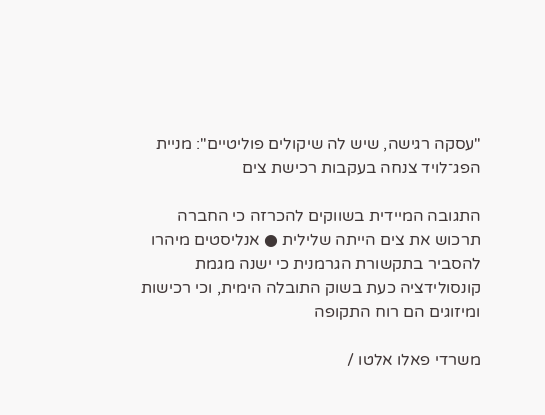"עסקה רגישה, שיש לה שיקולים פוליטיים": מניית הפג־לויד צנחה בעקבות רכישת צים

התגובה המיידית בשווקים להכרזה כי החברה תרכוש את צים הייתה שלילית ● אנליסטים מיהרו להסביר בתקשורת הגרמנית כי ישנה מגמת קונסולידציה כעת בשוק התובלה הימית, וכי רכישות ומיזוגים הם רוח התקופה

משרדי פאלו אלטו /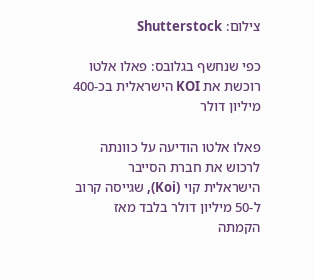צילום: Shutterstock

כפי שנחשף בגלובס: פאלו אלטו רוכשת את KOI הישראלית בכ-400 מיליון דולר

פאלו אלטו הודיעה על כוונתה לרכוש את חברת הסייבר הישראלית קוי (Koi), שגייסה קרוב ל-50 מיליון דולר בלבד מאז הקמתה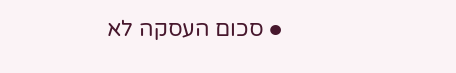● סכום העסקה לא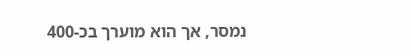נמסר, אך הוא מוערך בכ-400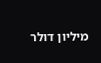מיליון דולר